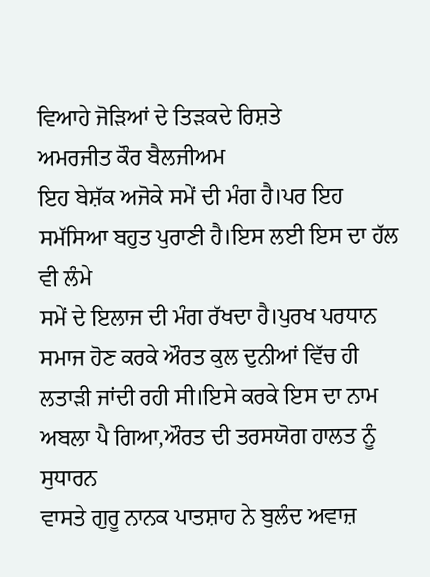ਵਿਆਹੇ ਜੋੜਿਆਂ ਦੇ ਤਿੜਕਦੇ ਰਿਸ਼ਤੇ
ਅਮਰਜੀਤ ਕੌਰ ਬੈਲਜੀਅਮ
ਇਹ ਬੇਸ਼ੱਕ ਅਜੋਕੇ ਸਮੇਂ ਦੀ ਮੰਗ ਹੈ।ਪਰ ਇਹ ਸਮੱਸਿਆ ਬਹੁਤ ਪੁਰਾਣੀ ਹੈ।ਇਸ ਲਈ ਇਸ ਦਾ ਹੱਲ ਵੀ ਲੰਮੇ
ਸਮੇਂ ਦੇ ਇਲਾਜ ਦੀ ਮੰਗ ਰੱਖਦਾ ਹੈ।ਪੁਰਖ ਪਰਧਾਨ ਸਮਾਜ ਹੋਣ ਕਰਕੇ ਔਰਤ ਕੁਲ ਦੁਨੀਆਂ ਵਿੱਚ ਹੀ
ਲਤਾੜੀ ਜਾਂਦੀ ਰਹੀ ਸੀ।ਇਸੇ ਕਰਕੇ ਇਸ ਦਾ ਨਾਮ ਅਬਲਾ ਪੈ ਗਿਆ,ਔਰਤ ਦੀ ਤਰਸਯੋਗ ਹਾਲਤ ਨੂੰ ਸੁਧਾਰਨ
ਵਾਸਤੇ ਗੁਰੂ ਨਾਨਕ ਪਾਤਸ਼ਾਹ ਨੇ ਬੁਲੰਦ ਅਵਾਜ਼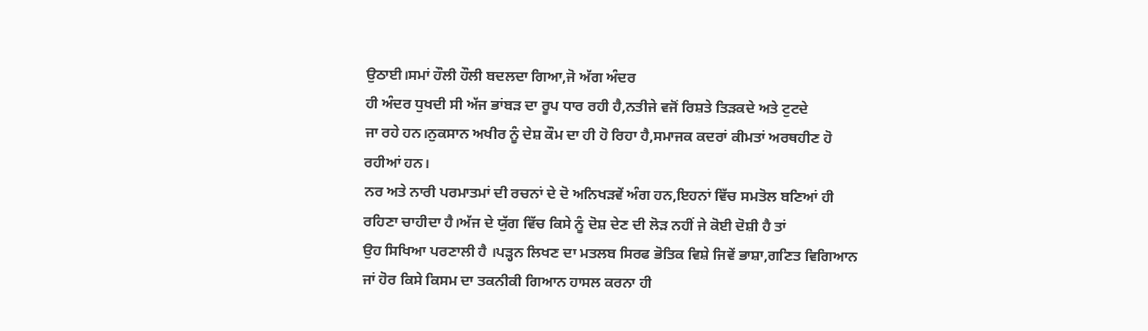ਉਠਾਈ।ਸਮਾਂ ਹੌਲੀ ਹੌਲੀ ਬਦਲਦਾ ਗਿਆ,ਜੋ ਅੱਗ ਅੰਦਰ
ਹੀ ਅੰਦਰ ਧੁਖਦੀ ਸੀ ਅੱਜ ਭਾਂਬੜ ਦਾ ਰੂਪ ਧਾਰ ਰਹੀ ਹੈ,ਨਤੀਜੇ ਵਜੋਂ ਰਿਸ਼ਤੇ ਤਿੜਕਦੇ ਅਤੇ ਟੁਟਦੇ
ਜਾ ਰਹੇ ਹਨ।ਨੁਕਸਾਨ ਅਖੀਰ ਨੂੰ ਦੇਸ਼ ਕੌਮ ਦਾ ਹੀ ਹੋ ਰਿਹਾ ਹੈ,ਸਮਾਜਕ ਕਦਰਾਂ ਕੀਮਤਾਂ ਅਰਥਹੀਣ ਹੋ
ਰਹੀਆਂ ਹਨ।
ਨਰ ਅਤੇ ਨਾਰੀ ਪਰਮਾਤਮਾਂ ਦੀ ਰਚਨਾਂ ਦੇ ਦੋ ਅਨਿਖੜਵੇਂ ਅੰਗ ਹਨ,ਇਹਨਾਂ ਵਿੱਚ ਸਮਤੋਲ ਬਣਿਆਂ ਹੀ
ਰਹਿਣਾ ਚਾਹੀਦਾ ਹੈ।ਅੱਜ ਦੇ ਯੁੱਗ ਵਿੱਚ ਕਿਸੇ ਨੂੰ ਦੋਸ਼ ਦੇਣ ਦੀ ਲੋੜ ਨਹੀਂ ਜੇ ਕੋਈ ਦੋਸ਼ੀ ਹੈ ਤਾਂ
ਉਹ ਸਿਖਿਆ ਪਰਣਾਲੀ ਹੈ ।ਪੜ੍ਹਨ ਲਿਖਣ ਦਾ ਮਤਲਬ ਸਿਰਫ ਭੋਤਿਕ ਵਿਸ਼ੇ ਜਿਵੇਂ ਭਾਸ਼ਾ,ਗਣਿਤ ਵਿਗਿਆਨ
ਜਾਂ ਹੋਰ ਕਿਸੇ ਕਿਸਮ ਦਾ ਤਕਨੀਕੀ ਗਿਆਨ ਹਾਸਲ ਕਰਨਾ ਹੀ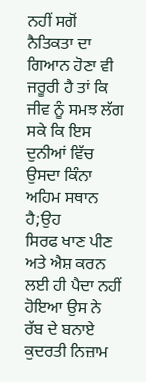ਨਹੀਂ ਸਗੋਂ ਨੈਤਿਕਤਾ ਦਾ ਗਿਆਨ ਹੋਣਾ ਵੀ
ਜਰੂਰੀ ਹੈ ਤਾਂ ਕਿ ਜੀਵ ਨੂੰ ਸਮਝ ਲੱਗ ਸਕੇ ਕਿ ਇਸ ਦੁਨੀਆਂ ਵਿੱਚ ਉਸਦਾ ਕਿੰਨਾ ਅਹਿਮ ਸਥਾਨ ਹੈ;ਉਹ
ਸਿਰਫ ਖਾਣ ਪੀਣ ਅਤੇ ਐਸ਼ ਕਰਨ ਲਈ ਹੀ ਪੈਦਾ ਨਹੀਂ ਹੋਇਆ ਉਸ ਨੇ ਰੱਬ ਦੇ ਬਨਾਏ ਕੁਦਰਤੀ ਨਿਜ਼ਾਮ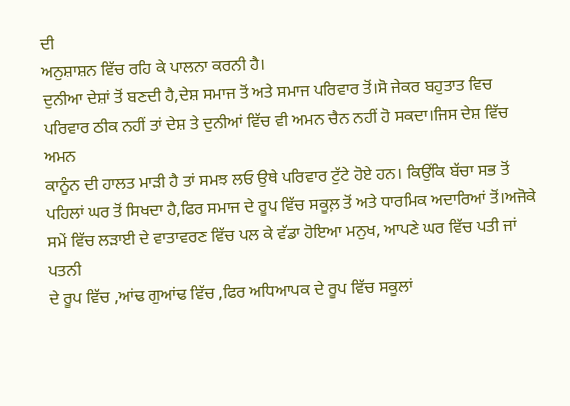ਦੀ
ਅਨੁਸ਼ਾਸ਼ਨ ਵਿੱਚ ਰਹਿ ਕੇ ਪਾਲਨਾ ਕਰਨੀ ਹੈ।
ਦੁਨੀਆ ਦੇਸ਼ਾਂ ਤੋਂ ਬਣਦੀ ਹੈ,ਦੇਸ਼ ਸਮਾਜ ਤੋਂ ਅਤੇ ਸਮਾਜ ਪਰਿਵਾਰ ਤੋਂ।ਸੋ ਜੇਕਰ ਬਹੁਤਾਤ ਵਿਚ
ਪਰਿਵਾਰ ਠੀਕ ਨਹੀਂ ਤਾਂ ਦੇਸ਼ ਤੇ ਦੁਨੀਆਂ ਵਿੱਚ ਵੀ ਅਮਨ ਚੈਨ ਨਹੀਂ ਹੋ ਸਕਦਾ।ਜਿਸ ਦੇਸ਼ ਵਿੱਚ ਅਮਨ
ਕਾਨੂੰਨ ਦੀ ਹਾਲਤ ਮਾੜੀ ਹੈ ਤਾਂ ਸਮਝ ਲਓ ਉਥੇ ਪਰਿਵਾਰ ਟੁੱਟੇ ਹੋਏ ਹਨ। ਕਿਉਂਕਿ ਬੱਚਾ ਸਭ ਤੋਂ
ਪਹਿਲਾਂ ਘਰ ਤੋਂ ਸਿਖਦਾ ਹੈ,ਫਿਰ ਸਮਾਜ ਦੇ ਰੂਪ ਵਿੱਚ ਸਕੂਲ਼ ਤੋਂ ਅਤੇ ਧਾਰਮਿਕ ਅਦਾਰਿਆਂ ਤੋਂ।ਅਜੋਕੇ
ਸਮੇਂ ਵਿੱਚ ਲੜਾਈ ਦੇ ਵਾਤਾਵਰਣ ਵਿੱਚ ਪਲ ਕੇ ਵੱਡਾ ਹੋਇਆ ਮਨੁਖ, ਆਪਣੇ ਘਰ ਵਿੱਚ ਪਤੀ ਜਾਂ ਪਤਨੀ
ਦੇ ਰੂਪ ਵਿੱਚ ,ਆਂਢ ਗੁਆਂਢ ਵਿੱਚ ,ਫਿਰ ਅਧਿਆਪਕ ਦੇ ਰੂਪ ਵਿੱਚ ਸਕੂਲਾਂ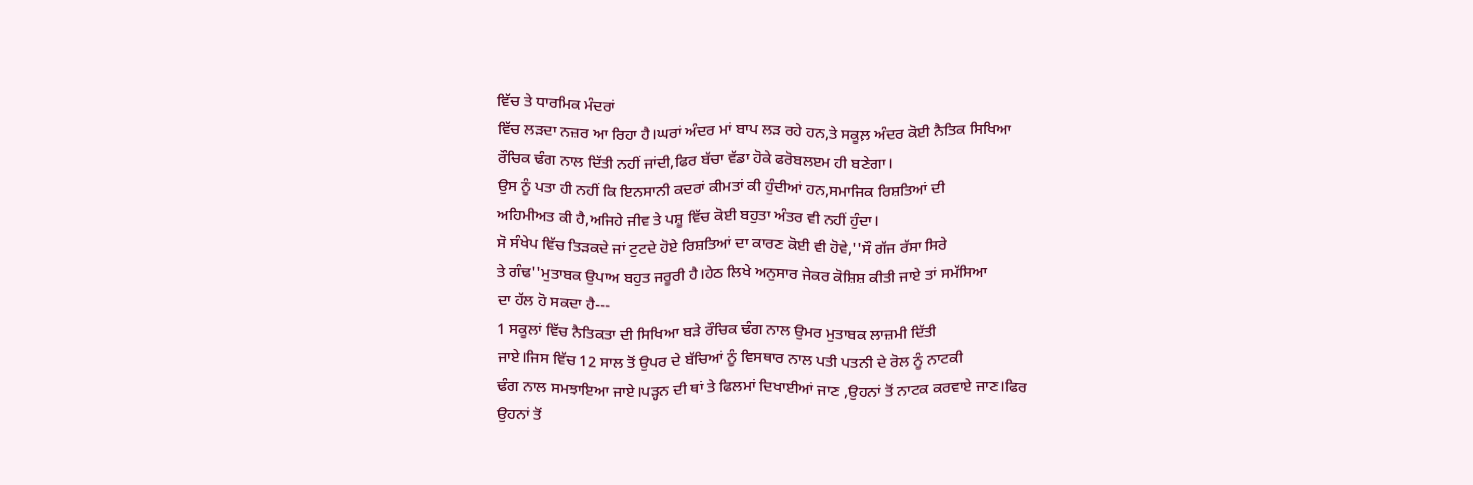ਵਿੱਚ ਤੇ ਧਾਰਮਿਕ ਮੰਦਰਾਂ
ਵਿੱਚ ਲੜਦਾ ਨਜ਼ਰ ਆ ਰਿਹਾ ਹੈ।ਘਰਾਂ ਅੰਦਰ ਮਾਂ ਬਾਪ ਲੜ ਰਹੇ ਹਨ,ਤੇ ਸਕੂਲ਼ ਅੰਦਰ ਕੋਈ ਨੈਤਿਕ ਸਿਖਿਆ
ਰੌਚਿਕ ਢੰਗ ਨਾਲ ਦਿੱਤੀ ਨਹੀਂ ਜਾਂਦੀ,ਫਿਰ ਬੱਚਾ ਵੱਡਾ ਹੋਕੇ ਫਰੋਬਲੲਮ ਹੀ ਬਣੇਗਾ।
ਉਸ ਨੂੰ ਪਤਾ ਹੀ ਨਹੀਂ ਕਿ ਇਨਸਾਨੀ ਕਦਰਾਂ ਕੀਮਤਾਂ ਕੀ ਹੁੰਦੀਆਂ ਹਨ,ਸਮਾਜਿਕ ਰਿਸ਼ਤਿਆਂ ਦੀ
ਅਹਿਮੀਅਤ ਕੀ ਹੈ,ਅਜਿਹੇ ਜੀਵ ਤੇ ਪਸ਼ੂ ਵਿੱਚ ਕੋਈ ਬਹੁਤਾ ਅੰਤਰ ਵੀ ਨਹੀਂ ਹੁੰਦਾ।
ਸੋ ਸੰਖੇਪ ਵਿੱਚ ਤਿੜਕਦੇ ਜਾਂ ਟੁਟਦੇ ਹੋਏ ਰਿਸ਼ਤਿਆਂ ਦਾ ਕਾਰਣ ਕੋਈ ਵੀ ਹੋਵੇ,''ਸੌ ਗੱਜ ਰੱਸਾ ਸਿਰੇ
ਤੇ ਗੰਢ''ਮੁਤਾਬਕ ਉਪਾਅ ਬਹੁਤ ਜਰੂਰੀ ਹੈ।ਹੇਠ ਲਿਖੇ ਅਨੁਸਾਰ ਜੇਕਰ ਕੋਸ਼ਿਸ਼ ਕੀਤੀ ਜਾਏ ਤਾਂ ਸਮੱਸਿਆ
ਦਾ ਹੱਲ ਹੋ ਸਕਦਾ ਹੈ---
1 ਸਕੂਲਾਂ ਵਿੱਚ ਨੈਤਿਕਤਾ ਦੀ ਸਿਖਿਆ ਬੜੇ ਰੌਚਿਕ ਢੰਗ ਨਾਲ ਉਮਰ ਮੁਤਾਬਕ ਲਾਜ਼ਮੀ ਦਿੱਤੀ
ਜਾਏ।ਜਿਸ ਵਿੱਚ 12 ਸਾਲ ਤੋਂ ਉਪਰ ਦੇ ਬੱਚਿਆਂ ਨੂੰ ਵਿਸਥਾਰ ਨਾਲ ਪਤੀ ਪਤਨੀ ਦੇ ਰੋਲ ਨੂੰ ਨਾਟਕੀ
ਢੰਗ ਨਾਲ ਸਮਝਾਇਆ ਜਾਏ।ਪੜ੍ਹਨ ਦੀ ਥਾਂ ਤੇ ਫਿਲਮਾਂ ਦਿਖਾਈਆਂ ਜਾਣ ,ਉਹਨਾਂ ਤੋਂ ਨਾਟਕ ਕਰਵਾਏ ਜਾਣ।ਫਿਰ
ਉਹਨਾਂ ਤੋਂ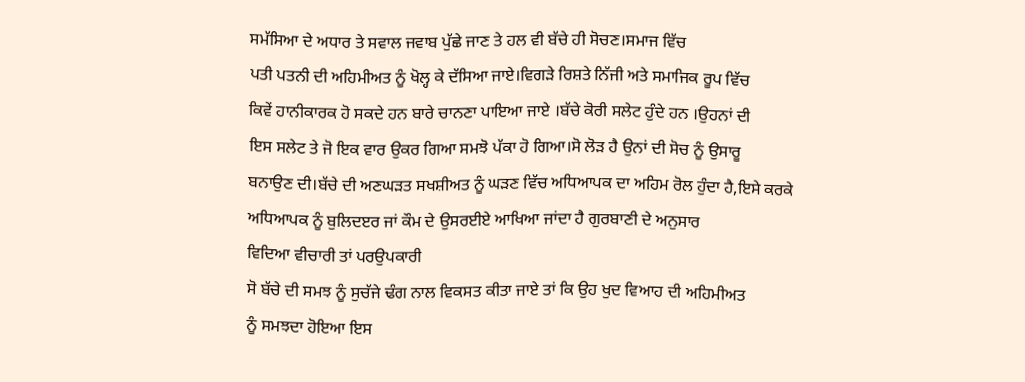ਸਮੱਸਿਆ ਦੇ ਅਧਾਰ ਤੇ ਸਵਾਲ ਜਵਾਬ ਪੁੱਛੇ ਜਾਣ ਤੇ ਹਲ ਵੀ ਬੱਚੇ ਹੀ ਸੋਚਣ।ਸਮਾਜ ਵਿੱਚ
ਪਤੀ ਪਤਨੀ ਦੀ ਅਹਿਮੀਅਤ ਨੂੰ ਖੋਲ੍ਹ ਕੇ ਦੱਸਿਆ ਜਾਏ।ਵਿਗੜੇ ਰਿਸ਼ਤੇ ਨਿੱਜੀ ਅਤੇ ਸਮਾਜਿਕ ਰੂਪ ਵਿੱਚ
ਕਿਵੇਂ ਹਾਨੀਕਾਰਕ ਹੋ ਸਕਦੇ ਹਨ ਬਾਰੇ ਚਾਨਣਾ ਪਾਇਆ ਜਾਏ ।ਬੱਚੇ ਕੋਰੀ ਸਲੇਟ ਹੁੰਦੇ ਹਨ ।ਉਹਨਾਂ ਦੀ
ਇਸ ਸਲੇਟ ਤੇ ਜੋ ਇਕ ਵਾਰ ਉਕਰ ਗਿਆ ਸਮਝੋ ਪੱਕਾ ਹੋ ਗਿਆ।ਸੋ ਲੋੜ ਹੈ ਉਨਾਂ ਦੀ ਸੋਚ ਨੂੰ ਉਸਾਰੂ
ਬਨਾਉਣ ਦੀ।ਬੱਚੇ ਦੀ ਅਣਘੜਤ ਸਖਸ਼ੀਅਤ ਨੂੰ ਘੜਣ ਵਿੱਚ ਅਧਿਆਪਕ ਦਾ ਅਹਿਮ ਰੋਲ ਹੁੰਦਾ ਹੈ,ਇਸੇ ਕਰਕੇ
ਅਧਿਆਪਕ ਨੂੰ ਬੁਲਿਦੲਰ ਜਾਂ ਕੌਮ ਦੇ ਉਸਰਈਏ ਆਖਿਆ ਜਾਂਦਾ ਹੈ ਗੁਰਬਾਣੀ ਦੇ ਅਨੁਸਾਰ
ਵਿਦਿਆ ਵੀਚਾਰੀ ਤਾਂ ਪਰਉਪਕਾਰੀ
ਸੋ ਬੱਚੇ ਦੀ ਸਮਝ ਨੂੰ ਸੁਚੱਜੇ ਢੰਗ ਨਾਲ ਵਿਕਸਤ ਕੀਤਾ ਜਾਏ ਤਾਂ ਕਿ ਉਹ ਖੁਦ ਵਿਆਹ ਦੀ ਅਹਿਮੀਅਤ
ਨੂੰ ਸਮਝਦਾ ਹੋਇਆ ਇਸ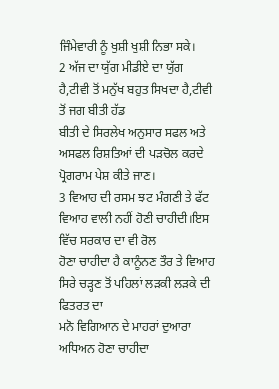ਜਿੰਮੇਵਾਰੀ ਨੂੰ ਖੁਸ਼ੀ ਖੁਸ਼ੀ ਨਿਭਾ ਸਕੇ।
2 ਅੱਜ ਦਾ ਯੁੱਗ ਮੀਡੀਏ ਦਾ ਯੁੱਗ ਹੈ,ਟੀਵੀ ਤੋਂ ਮਨੁੱਖ ਬਹੁਤ ਸਿਖਦਾ ਹੈ,ਟੀਵੀ ਤੋਂ ਜਗ ਬੀਤੀ ਹੱਡ
ਬੀਤੀ ਦੇ ਸਿਰਲੇਖ ਅਨੁਸਾਰ ਸਫਲ ਅਤੇ ਅਸਫਲ ਰਿਸ਼ਤਿਆਂ ਦੀ ਪੜਚੋਲ ਕਰਦੇ ਪ੍ਰੋਗਰਾਮ ਪੇਸ਼ ਕੀਤੇ ਜਾਣ।
3 ਵਿਆਹ ਦੀ ਰਸਮ ਝਟ ਮੰਗਣੀ ਤੇ ਫੱਟ ਵਿਆਹ ਵਾਲੀ ਨਹੀਂ ਹੋਣੀ ਚਾਹੀਦੀ।ਇਸ ਵਿੱਚ ਸਰਕਾਰ ਦਾ ਵੀ ਰੋਲ
ਹੋਣਾ ਚਾਹੀਦਾ ਹੈ ਕਾਨੂੰਨਣ ਤੌਰ ਤੇ ਵਿਆਹ ਸਿਰੇ ਚੜ੍ਹਣ ਤੋਂ ਪਹਿਲਾਂ ਲੜਕੀ ਲੜਕੇ ਦੀ ਫਿਤਰਤ ਦਾ
ਮਨੋ ਵਿਗਿਆਨ ਦੇ ਮਾਹਰਾਂ ਦੁਆਰਾ ਅਧਿਅਨ ਹੋਣਾ ਚਾਹੀਦਾ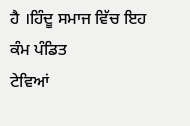ਹੈ ।ਹਿੰਦੂ ਸਮਾਜ ਵਿੱਚ ਇਹ ਕੰਮ ਪੰਡਿਤ
ਟੇਵਿਆਂ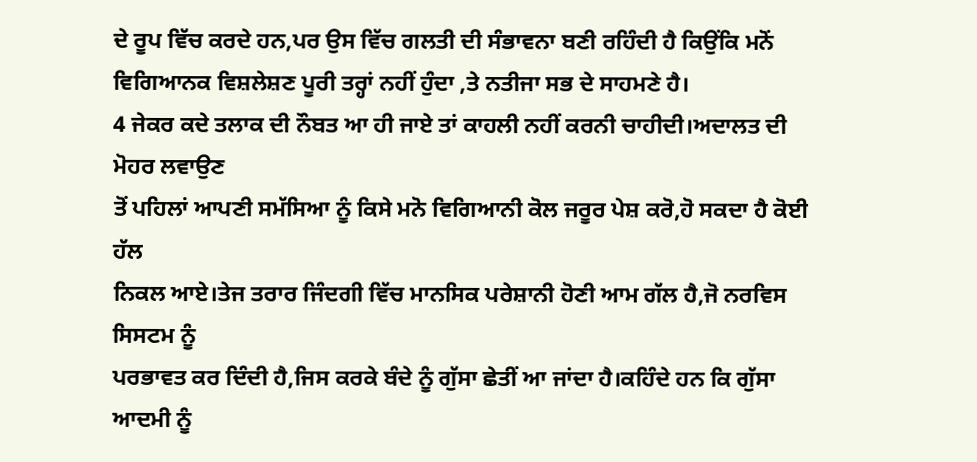ਦੇ ਰੂਪ ਵਿੱਚ ਕਰਦੇ ਹਨ,ਪਰ ਉਸ ਵਿੱਚ ਗਲਤੀ ਦੀ ਸੰਭਾਵਨਾ ਬਣੀ ਰਹਿੰਦੀ ਹੈ ਕਿਉਂਕਿ ਮਨੋਂ
ਵਿਗਿਆਨਕ ਵਿਸ਼ਲੇਸ਼ਣ ਪੂਰੀ ਤਰ੍ਹਾਂ ਨਹੀਂ ਹੁੰਦਾ ,ਤੇ ਨਤੀਜਾ ਸਭ ਦੇ ਸਾਹਮਣੇ ਹੈ।
4 ਜੇਕਰ ਕਦੇ ਤਲਾਕ ਦੀ ਨੌਬਤ ਆ ਹੀ ਜਾਏ ਤਾਂ ਕਾਹਲੀ ਨਹੀਂ ਕਰਨੀ ਚਾਹੀਦੀ।ਅਦਾਲਤ ਦੀ ਮੋਹਰ ਲਵਾਉਣ
ਤੋਂ ਪਹਿਲਾਂ ਆਪਣੀ ਸਮੱਸਿਆ ਨੂੰ ਕਿਸੇ ਮਨੋ ਵਿਗਿਆਨੀ ਕੋਲ ਜਰੂਰ ਪੇਸ਼ ਕਰੋ,ਹੋ ਸਕਦਾ ਹੈ ਕੋਈ ਹੱਲ
ਨਿਕਲ ਆਏ।ਤੇਜ ਤਰਾਰ ਜਿੰਦਗੀ ਵਿੱਚ ਮਾਨਸਿਕ ਪਰੇਸ਼ਾਨੀ ਹੋਣੀ ਆਮ ਗੱਲ ਹੈ,ਜੋ ਨਰਵਿਸ ਸਿਸਟਮ ਨੂੰ
ਪਰਭਾਵਤ ਕਰ ਦਿੰਦੀ ਹੈ,ਜਿਸ ਕਰਕੇ ਬੰਦੇ ਨੂੰ ਗੁੱਸਾ ਛੇਤੀਂ ਆ ਜਾਂਦਾ ਹੈ।ਕਹਿੰਦੇ ਹਨ ਕਿ ਗੁੱਸਾ
ਆਦਮੀ ਨੂੰ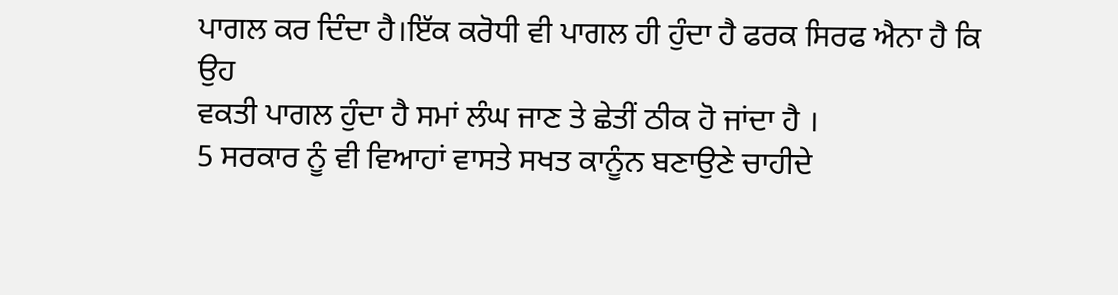ਪਾਗਲ ਕਰ ਦਿੰਦਾ ਹੈ।ਇੱਕ ਕਰੋਧੀ ਵੀ ਪਾਗਲ ਹੀ ਹੁੰਦਾ ਹੈ ਫਰਕ ਸਿਰਫ ਐਨਾ ਹੈ ਕਿ ਉਹ
ਵਕਤੀ ਪਾਗਲ ਹੁੰਦਾ ਹੈ ਸਮਾਂ ਲੰਘ ਜਾਣ ਤੇ ਛੇਤੀਂ ਠੀਕ ਹੋ ਜਾਂਦਾ ਹੈ ।
5 ਸਰਕਾਰ ਨੂੰ ਵੀ ਵਿਆਹਾਂ ਵਾਸਤੇ ਸਖਤ ਕਾਨੂੰਨ ਬਣਾਉਣੇ ਚਾਹੀਦੇ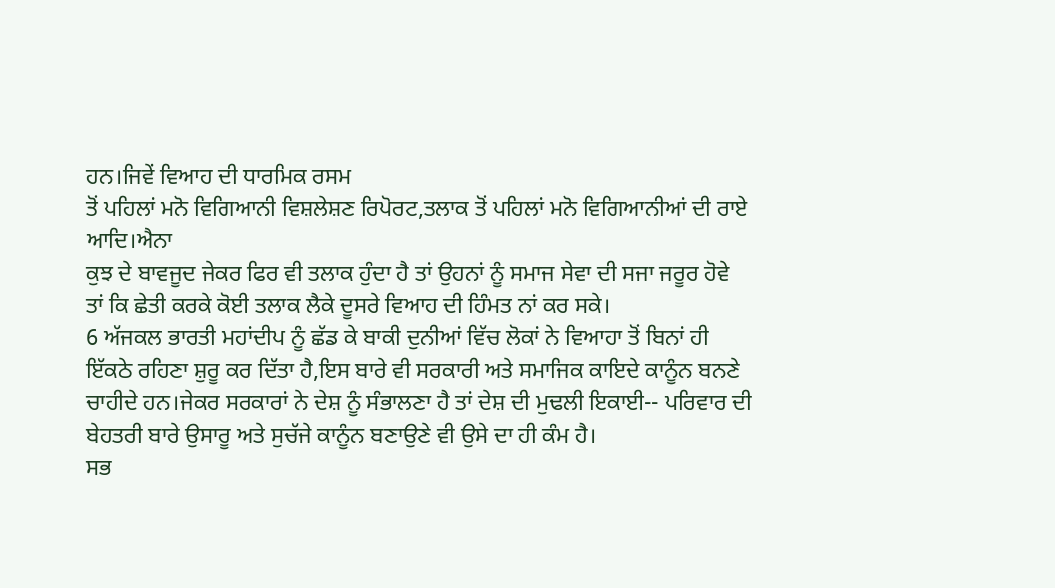ਹਨ।ਜਿਵੇਂ ਵਿਆਹ ਦੀ ਧਾਰਮਿਕ ਰਸਮ
ਤੋਂ ਪਹਿਲਾਂ ਮਨੋ ਵਿਗਿਆਨੀ ਵਿਸ਼ਲੇਸ਼ਣ ਰਿਪੋਰਟ,ਤਲਾਕ ਤੋਂ ਪਹਿਲਾਂ ਮਨੋ ਵਿਗਿਆਨੀਆਂ ਦੀ ਰਾਏ ਆਦਿ।ਐਨਾ
ਕੁਝ ਦੇ ਬਾਵਜੂਦ ਜੇਕਰ ਫਿਰ ਵੀ ਤਲਾਕ ਹੁੰਦਾ ਹੈ ਤਾਂ ਉਹਨਾਂ ਨੂੰ ਸਮਾਜ ਸੇਵਾ ਦੀ ਸਜਾ ਜਰੂਰ ਹੋਵੇ
ਤਾਂ ਕਿ ਛੇਤੀ ਕਰਕੇ ਕੋਈ ਤਲਾਕ ਲੈਕੇ ਦੂਸਰੇ ਵਿਆਹ ਦੀ ਹਿੰਮਤ ਨਾਂ ਕਰ ਸਕੇ।
6 ਅੱਜਕਲ ਭਾਰਤੀ ਮਹਾਂਦੀਪ ਨੂੰ ਛੱਡ ਕੇ ਬਾਕੀ ਦੁਨੀਆਂ ਵਿੱਚ ਲੋਕਾਂ ਨੇ ਵਿਆਹਾ ਤੋਂ ਬਿਨਾਂ ਹੀ
ਇੱਕਠੇ ਰਹਿਣਾ ਸ਼ੁਰੂ ਕਰ ਦਿੱਤਾ ਹੈ,ਇਸ ਬਾਰੇ ਵੀ ਸਰਕਾਰੀ ਅਤੇ ਸਮਾਜਿਕ ਕਾਇਦੇ ਕਾਨੂੰਨ ਬਨਣੇ
ਚਾਹੀਦੇ ਹਨ।ਜੇਕਰ ਸਰਕਾਰਾਂ ਨੇ ਦੇਸ਼ ਨੂੰ ਸੰਭਾਲਣਾ ਹੈ ਤਾਂ ਦੇਸ਼ ਦੀ ਮੁਢਲੀ ਇਕਾਈ-- ਪਰਿਵਾਰ ਦੀ
ਬੇਹਤਰੀ ਬਾਰੇ ਉਸਾਰੂ ਅਤੇ ਸੁਚੱਜੇ ਕਾਨੂੰਨ ਬਣਾਉਣੇ ਵੀ ਉਸੇ ਦਾ ਹੀ ਕੰਮ ਹੈ।
ਸਭ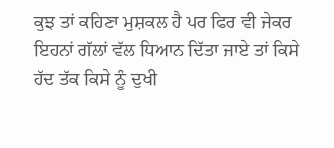ਕੁਝ ਤਾਂ ਕਹਿਣਾ ਮੁਸ਼ਕਲ ਹੈ ਪਰ ਫਿਰ ਵੀ ਜੇਕਰ ਇਹਨਾਂ ਗੱਲਾਂ ਵੱਲ ਧਿਆਨ ਦਿੱਤਾ ਜਾਏ ਤਾਂ ਕਿਸੇ
ਹੱਦ ਤੱਕ ਕਿਸੇ ਨੂੰ ਦੁਖੀ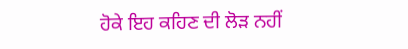ਹੋਕੇ ਇਹ ਕਹਿਣ ਦੀ ਲੋੜ ਨਹੀਂ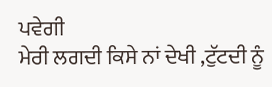ਪਵੇਗੀ
ਮੇਰੀ ਲਗਦੀ ਕਿਸੇ ਨਾਂ ਦੇਖੀ ,ਟੁੱਟਦੀ ਨੂੰ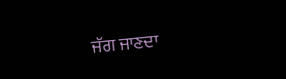ਜੱਗ ਜਾਣਦਾ